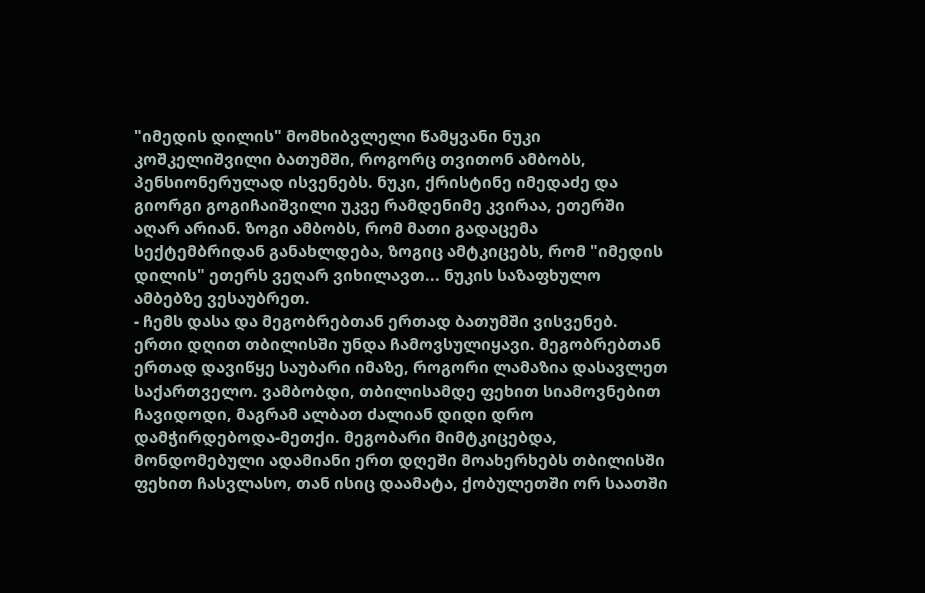"იმედის დილის" მომხიბვლელი წამყვანი ნუკი კოშკელიშვილი ბათუმში, როგორც თვითონ ამბობს, პენსიონერულად ისვენებს. ნუკი, ქრისტინე იმედაძე და გიორგი გოგიჩაიშვილი უკვე რამდენიმე კვირაა, ეთერში აღარ არიან. ზოგი ამბობს, რომ მათი გადაცემა სექტემბრიდან განახლდება, ზოგიც ამტკიცებს, რომ "იმედის დილის" ეთერს ვეღარ ვიხილავთ... ნუკის საზაფხულო ამბებზე ვესაუბრეთ.
- ჩემს დასა და მეგობრებთან ერთად ბათუმში ვისვენებ. ერთი დღით თბილისში უნდა ჩამოვსულიყავი. მეგობრებთან ერთად დავიწყე საუბარი იმაზე, როგორი ლამაზია დასავლეთ საქართველო. ვამბობდი, თბილისამდე ფეხით სიამოვნებით ჩავიდოდი, მაგრამ ალბათ ძალიან დიდი დრო დამჭირდებოდა-მეთქი. მეგობარი მიმტკიცებდა, მონდომებული ადამიანი ერთ დღეში მოახერხებს თბილისში ფეხით ჩასვლასო, თან ისიც დაამატა, ქობულეთში ორ საათში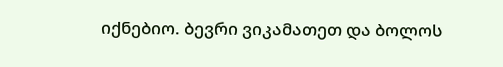იქნებიო. ბევრი ვიკამათეთ და ბოლოს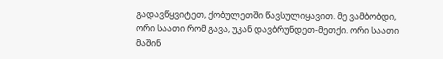გადავწყვიტეთ, ქობულეთში წავსულიყავით. მე ვამბობდი, ორი საათი რომ გავა, უკან დავბრუნდეთ-მეთქი. ორი საათი მაშინ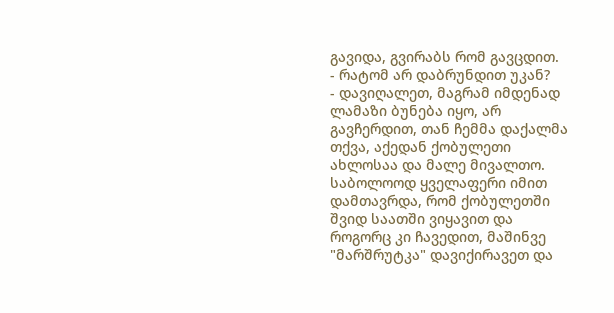გავიდა, გვირაბს რომ გავცდით.
- რატომ არ დაბრუნდით უკან?
- დავიღალეთ, მაგრამ იმდენად ლამაზი ბუნება იყო, არ გავჩერდით, თან ჩემმა დაქალმა თქვა, აქედან ქობულეთი ახლოსაა და მალე მივალთო. საბოლოოდ ყველაფერი იმით დამთავრდა, რომ ქობულეთში შვიდ საათში ვიყავით და როგორც კი ჩავედით, მაშინვე "მარშრუტკა" დავიქირავეთ და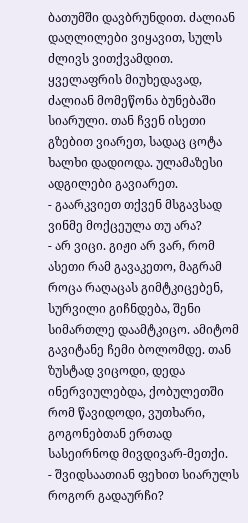ბათუმში დავბრუნდით. ძალიან დაღლილები ვიყავით, სულს ძლივს ვითქვამდით. ყველაფრის მიუხედავად, ძალიან მომეწონა ბუნებაში სიარული. თან ჩვენ ისეთი გზებით ვიარეთ, სადაც ცოტა ხალხი დადიოდა. ულამაზესი ადგილები გავიარეთ.
- გაარკვიეთ თქვენ მსგავსად ვინმე მოქცეულა თუ არა?
- არ ვიცი. გიჟი არ ვარ, რომ ასეთი რამ გავაკეთო, მაგრამ როცა რაღაცას გიმტკიცებენ, სურვილი გიჩნდება, შენი სიმართლე დაამტკიცო. ამიტომ გავიტანე ჩემი ბოლომდე. თან ზუსტად ვიცოდი, დედა ინერვიულებდა, ქობულეთში რომ წავიდოდი, ვუთხარი, გოგონებთან ერთად სასეირნოდ მივდივარ-მეთქი.
- შვიდსაათიან ფეხით სიარულს როგორ გადაურჩი?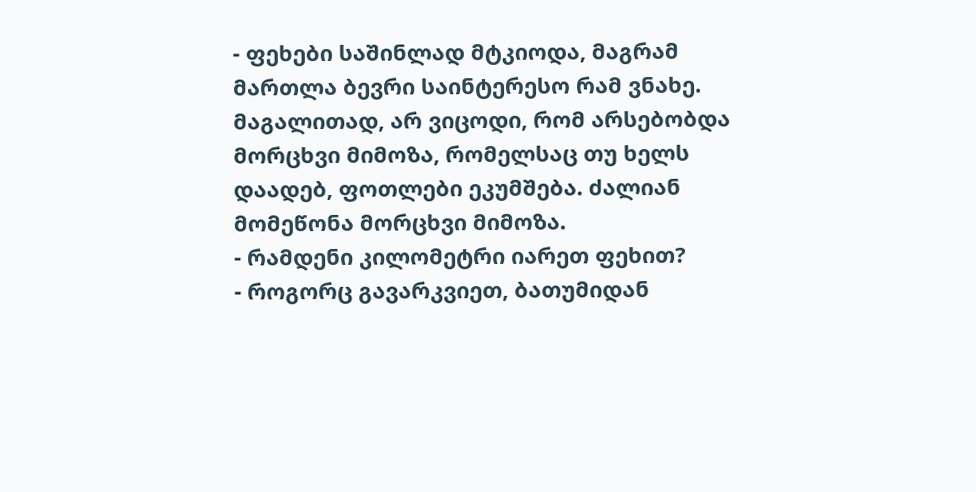- ფეხები საშინლად მტკიოდა, მაგრამ მართლა ბევრი საინტერესო რამ ვნახე. მაგალითად, არ ვიცოდი, რომ არსებობდა მორცხვი მიმოზა, რომელსაც თუ ხელს დაადებ, ფოთლები ეკუმშება. ძალიან მომეწონა მორცხვი მიმოზა.
- რამდენი კილომეტრი იარეთ ფეხით?
- როგორც გავარკვიეთ, ბათუმიდან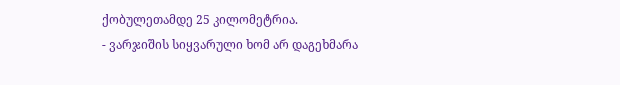ქობულეთამდე 25 კილომეტრია.
- ვარჯიშის სიყვარული ხომ არ დაგეხმარა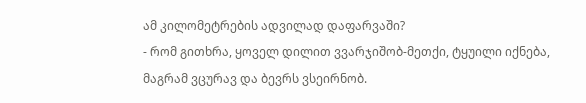ამ კილომეტრების ადვილად დაფარვაში?
- რომ გითხრა, ყოველ დილით ვვარჯიშობ-მეთქი, ტყუილი იქნება, მაგრამ ვცურავ და ბევრს ვსეირნობ.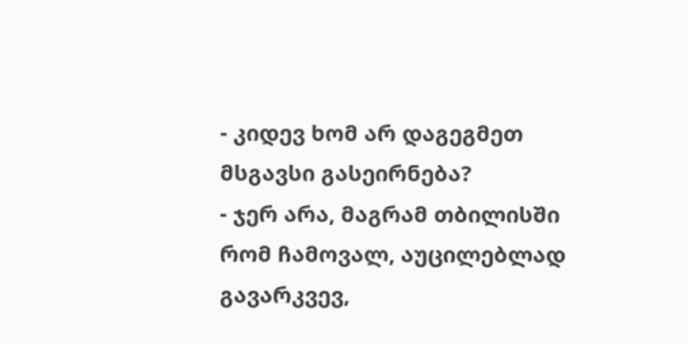- კიდევ ხომ არ დაგეგმეთ მსგავსი გასეირნება?
- ჯერ არა, მაგრამ თბილისში რომ ჩამოვალ, აუცილებლად გავარკვევ,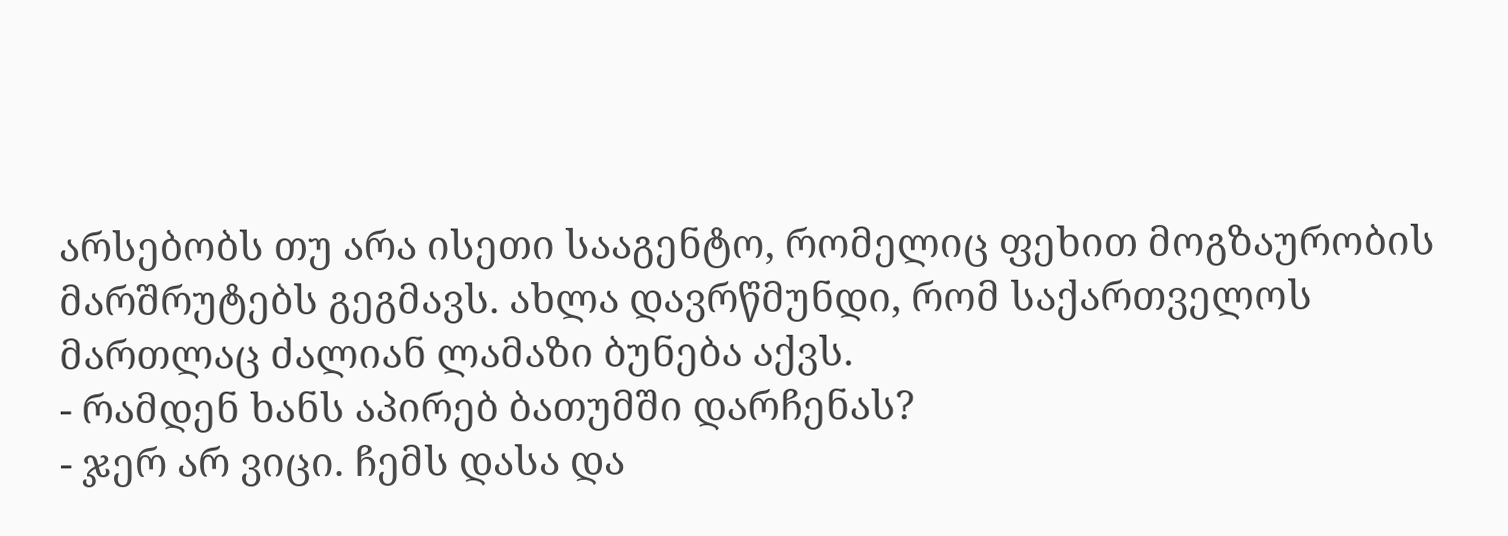არსებობს თუ არა ისეთი სააგენტო, რომელიც ფეხით მოგზაურობის მარშრუტებს გეგმავს. ახლა დავრწმუნდი, რომ საქართველოს მართლაც ძალიან ლამაზი ბუნება აქვს.
- რამდენ ხანს აპირებ ბათუმში დარჩენას?
- ჯერ არ ვიცი. ჩემს დასა და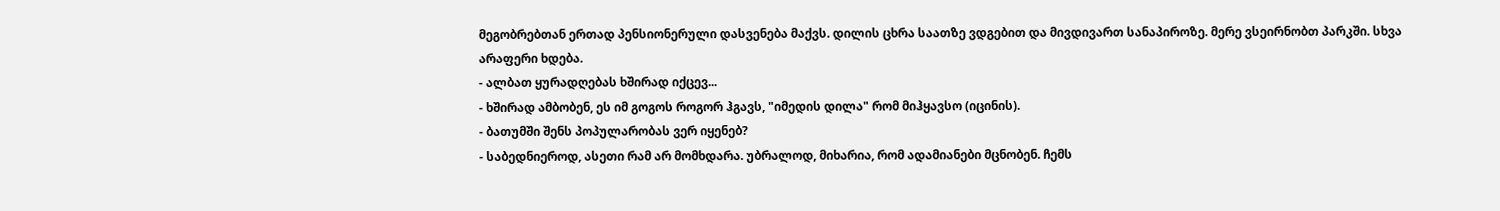მეგობრებთან ერთად პენსიონერული დასვენება მაქვს. დილის ცხრა საათზე ვდგებით და მივდივართ სანაპიროზე. მერე ვსეირნობთ პარკში. სხვა არაფერი ხდება.
- ალბათ ყურადღებას ხშირად იქცევ...
- ხშირად ამბობენ, ეს იმ გოგოს როგორ ჰგავს, "იმედის დილა" რომ მიჰყავსო (იცინის).
- ბათუმში შენს პოპულარობას ვერ იყენებ?
- საბედნიეროდ, ასეთი რამ არ მომხდარა. უბრალოდ, მიხარია, რომ ადამიანები მცნობენ. ჩემს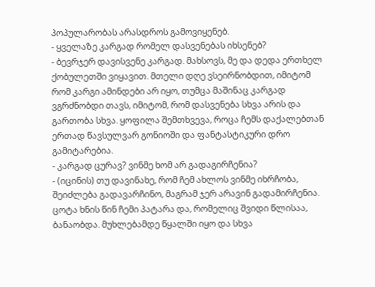პოპულარობას არასდროს გამოვიყენებ.
- ყველაზე კარგად რომელ დასვენებას იხსენებ?
- ბევრჯერ დავისვენე კარგად. მახსოვს, მე და დედა ერთხელ ქობულეთში ვიყავით. მთელი დღე ვსეირნობდით, იმიტომ რომ კარგი ამინდები არ იყო, თუმცა მაშინაც კარგად ვგრძნობდი თავს, იმიტომ, რომ დასვენება სხვა არის და გართობა სხვა. ყოფილა შემთხვევა, როცა ჩემს დაქალებთან ერთად წავსულვარ გონიოში და ფანტასტიკური დრო გამიტარებია.
- კარგად ცურავ? ვინმე ხომ არ გადაგირჩენია?
- (იცინის) თუ დავინახე, რომ ჩემ ახლოს ვინმე იხრჩობა, შეიძლება გადავარჩინო, მაგრამ ჯერ არავინ გადამირჩენია. ცოტა ხნის წინ ჩემი პატარა და, რომელიც შვიდი წლისაა, ბანაობდა. მუხლებამდე წყალში იყო და სხვა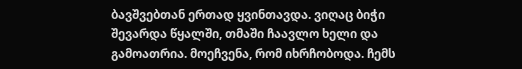ბავშვებთან ერთად ყვინთავდა. ვიღაც ბიჭი შევარდა წყალში, თმაში ჩაავლო ხელი და გამოათრია. მოეჩვენა, რომ იხრჩობოდა. ჩემს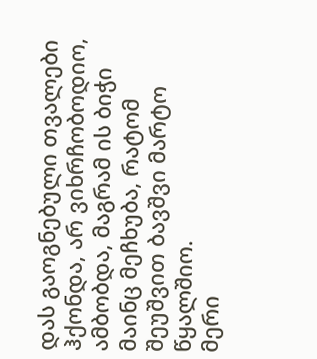დას გაოგნებული თვალები ჰქონდა, არ ვიხრჩობოდიო, ამბობდა, მაგრამ ის ბიჭი მაინც მეჩხუბა, რატომ შეუშვით ბავშვი მარტო წყალშიო.
მერი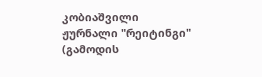კობიაშვილი
ჟურნალი "რეიტინგი"
(გამოდის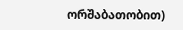ორშაბათობით)